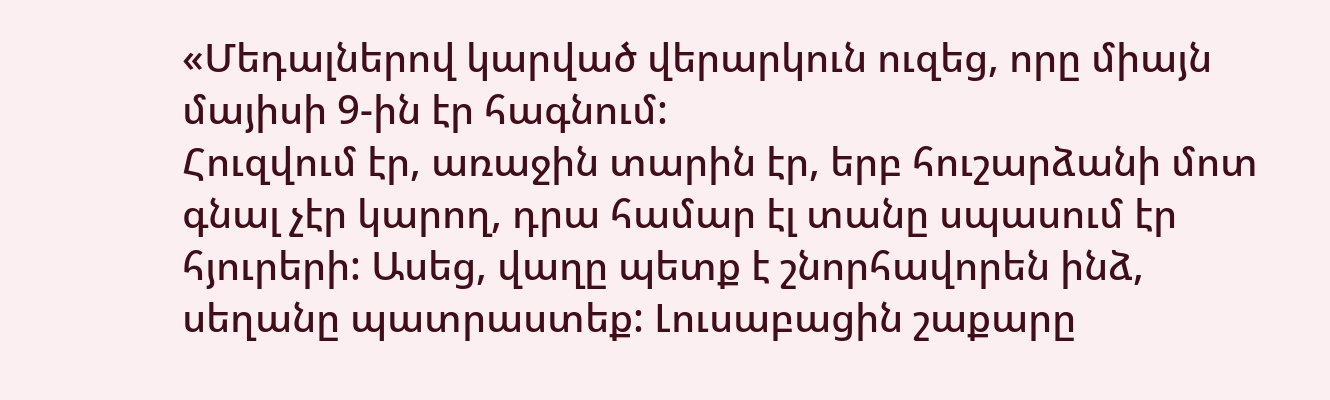«Մեդալներով կարված վերարկուն ուզեց, որը միայն մայիսի 9-ին էր հագնում:
Հուզվում էր, առաջին տարին էր, երբ հուշարձանի մոտ գնալ չէր կարող, դրա համար էլ տանը սպասում էր հյուրերի: Ասեց, վաղը պետք է շնորհավորեն ինձ, սեղանը պատրաստեք: Լուսաբացին շաքարը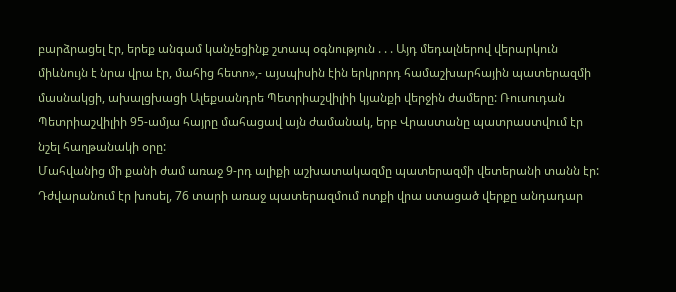բարձրացել էր, երեք անգամ կանչեցինք շտապ օգնություն . . . Այդ մեդալներով վերարկուն միևնույն է նրա վրա էր, մահից հետո»,- այսպիսին էին երկրորդ համաշխարհային պատերազմի մասնակցի, ախալցխացի Ալեքսանդրե Պետրիաշվիլիի կյանքի վերջին ժամերը: Ռուսուդան Պետրիաշվիլիի 95-ամյա հայրը մահացավ այն ժամանակ, երբ Վրաստանը պատրաստվում էր նշել հաղթանակի օրը:
Մահվանից մի քանի ժամ առաջ 9-րդ ալիքի աշխատակազմը պատերազմի վետերանի տանն էր: Դժվարանում էր խոսել, 76 տարի առաջ պատերազմում ոտքի վրա ստացած վերքը անդադար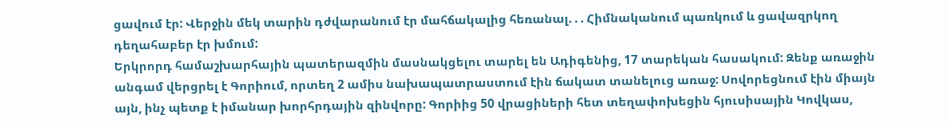ցավում էր: Վերջին մեկ տարին դժվարանում էր մահճակալից հեռանալ. . . Հիմնականում պառկում և ցավազրկող դեղահաբեր էր խմում:
Երկրորդ համաշխարհային պատերազմին մասնակցելու տարել են Ադիգենից, 17 տարեկան հասակում: Զենք առաջին անգամ վերցրել է Գորիում, որտեղ 2 ամիս նախապատրաստում էին ճակատ տանելուց առաջ: Սովորեցնում էին միայն այն, ինչ պետք է իմանար խորհրդային զինվորը: Գորիից 50 վրացիների հետ տեղափոխեցին հյուսիսային Կովկաս,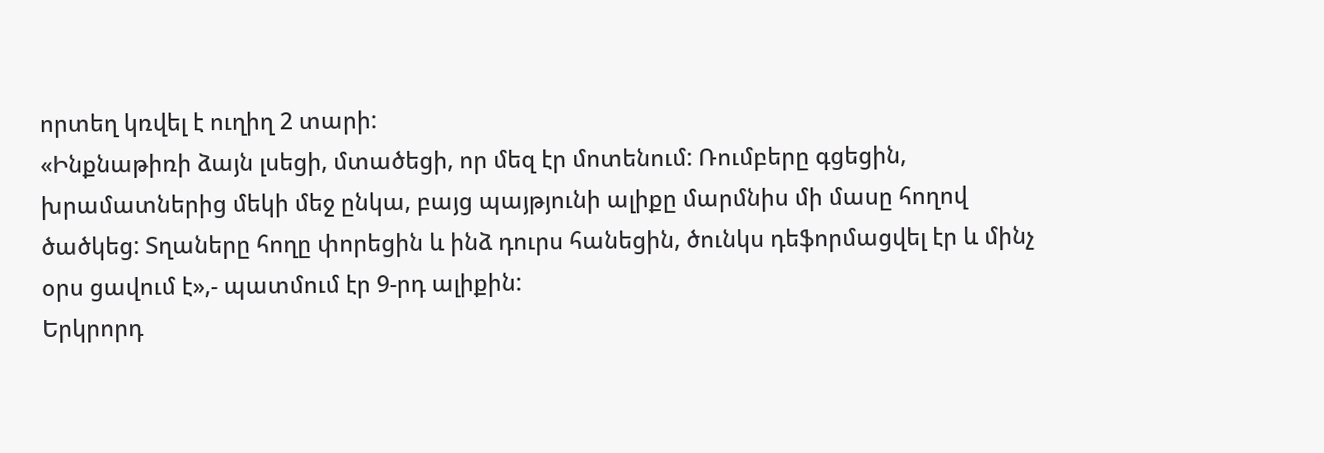որտեղ կռվել է ուղիղ 2 տարի:
«Ինքնաթիռի ձայն լսեցի, մտածեցի, որ մեզ էր մոտենում: Ռումբերը գցեցին, խրամատներից մեկի մեջ ընկա, բայց պայթյունի ալիքը մարմնիս մի մասը հողով ծածկեց: Տղաները հողը փորեցին և ինձ դուրս հանեցին, ծունկս դեֆորմացվել էր և մինչ օրս ցավում է»,- պատմում էր 9-րդ ալիքին:
Երկրորդ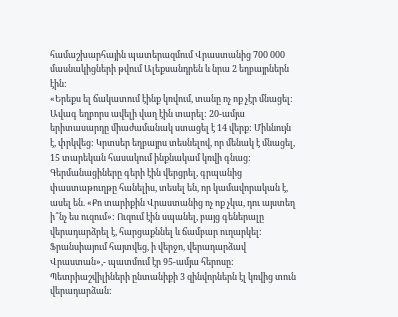համաշխարհային պատերազմում Վրաստանից 700 000 մասնակիցների թվում Ալեքսանդրեն և նրա 2 եղբայրներն էին:
«Երեքս ել ճակատում էինք կռվում, տանը ոչ ոք չէր մնացել: Ավագ եղբորս ավելի վաղ էին տարել: 20-ամյա երիտասարդը միաժամանակ ստացել է 14 վերք: Միևնույն է, փրկվեց: Կրտսեր եղբայրս տեսնելով, որ մենակ է մնացել, 15 տարեկան հասակում ինքնակամ կռվի գնաց: Գերմանացիները գերի էին վերցրել, գրպանից փաստաթուղթը հանելիս, տեսել են, որ կամավորական է, ասել են. «Քո տարիքին Վրաստանից ոչ ոք չկա, դու այստեղ ի՞նչ ես ուզում»: Ուզում էին սպանել, բայց գեներալը վերադարձրել է, հարցաքննել և ճամբար ուղարկել: Ֆրանսիայում հայտվեց, ի վերջո, վերադարձավ Վրաստան»,- պատմում էր 95-ամյա հերոսը:
Պետրիաշվիլիների ընտանիքի 3 զինվորներն էլ կռվից տուն վերադարձան: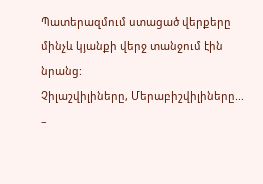Պատերազմում ստացած վերքերը մինչև կյանքի վերջ տանջում էին նրանց:
Չիլաշվիլիները, Մերաբիշվիլիները... –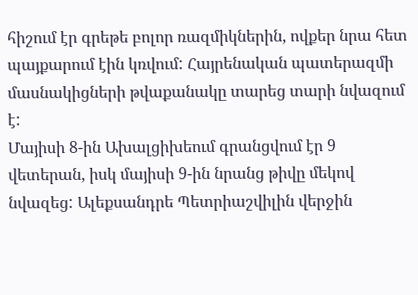հիշում էր գրեթե բոլոր ռազմիկներին, ովքեր նրա հետ պայքարում էին կռվում: Հայրենական պատերազմի մասնակիցների թվաքանակը տարեց տարի նվազում է:
Մայիսի 8-ին Ախալցիխեում գրանցվում էր 9 վետերան, իսկ մայիսի 9-ին նրանց թիվը մեկով նվազեց: Ալեքսանդրե Պետրիաշվիլին վերջին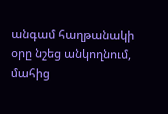անգամ հաղթանակի օրը նշեց անկողնում, մահից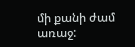մի քանի ժամ առաջ: